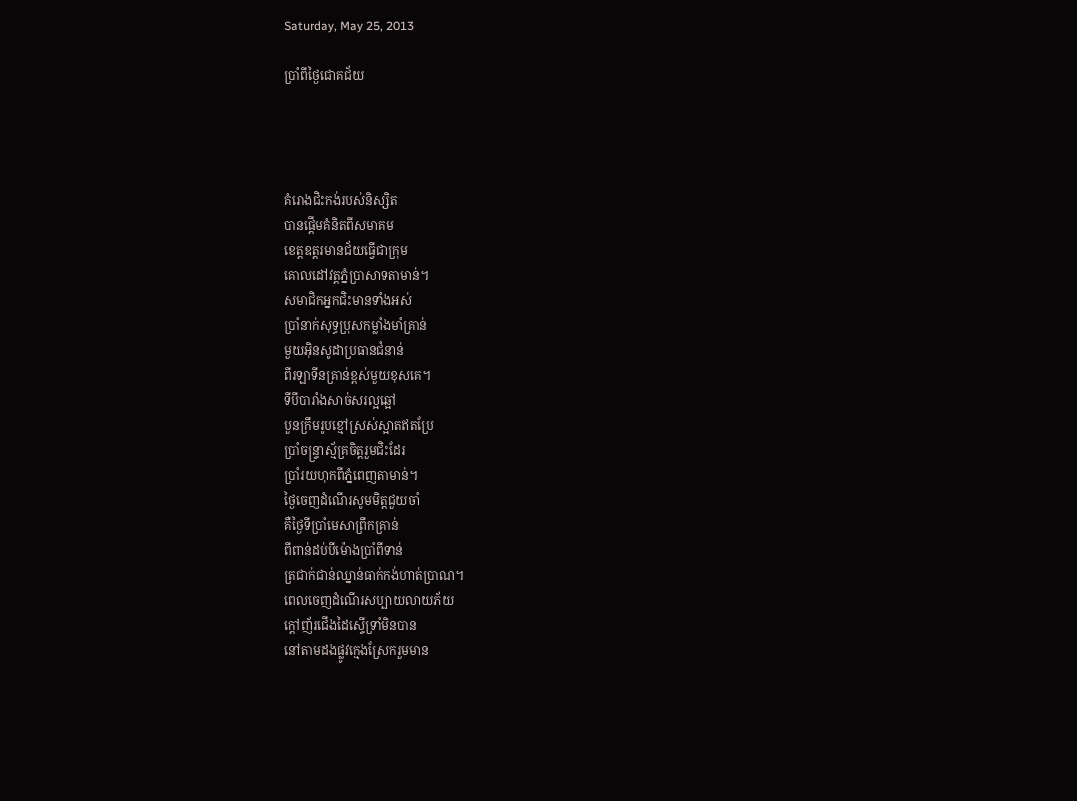Saturday, May 25, 2013

ប្រាំពីថ្ងៃជោគជ័យ




គំរោងជិះកង់របស់និស្សិត
បានផ្តើមគំនិតពីសមាគម
ខេត្តឧត្តរមានជ័យធ្វើជាក្រុម
គោលដៅវត្តភ្នំប្រាសាទតាមាន់។
សមាជិកអ្នកជិះមានទាំងអស់
ប្រាំនាក់សុទ្ធប្រុសកម្លាំងមាំគ្រាន់
មួយអ៊ិនសូដាប្រធានជំនាន់
ពីរឡាទីនគ្រាន់ខ្ពស់មួយខុសគេ។
ទីបីបារាំងសាច់សរល្អឆ្អៅ
បួនក្រឹមរូបខ្មៅស្រស់ស្អាតឥតប្រែ
ប្រាំចន្រ្ទាស្ម័គ្រចិត្តរួមជិះដែរ
ប្រាំរយហុកពីភ្នំពេញតាមាន់។
ថ្ងៃចេញដំណើរសូមមិត្តជួយចាំ
គឺថ្ងៃទីប្រាំមេសាព្រឹកគ្រាន់
ពីពាន់ដប់បីម៉ោងប្រាំពីទាន់
ត្រជាក់ជាន់ឈ្នាន់ធាក់កង់ហាត់ប្រាណ។
ពេលចេញដំណើរសប្បាយលាយភ័យ
ក្តៅញ័រជើងដៃស្ទើទ្រាំមិនបាន
នៅតាមដងផ្លូវក្មេងស្រែករួមមាន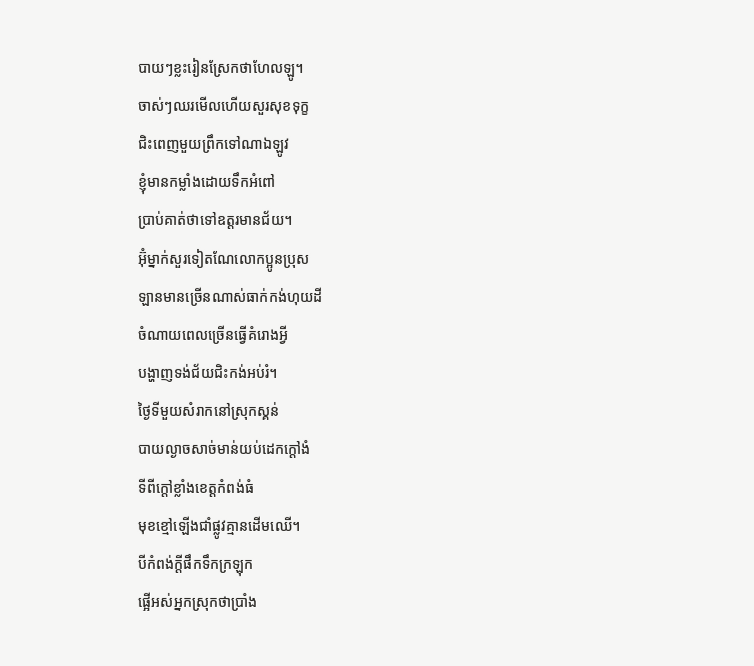បាយៗខ្លះរៀនស្រែកថាហែលឡូ។
ចាស់ៗឈរមើលហើយសួរសុខទុក្ខ
ជិះពេញមួយព្រឹកទៅណាឯឡូវ
ខ្ញុំមានកម្លាំងដោយទឹកអំពៅ
ប្រាប់គាត់ថាទៅឧត្តរមានជ័យ។
អ៊ុំម្នាក់សួរទៀតណែលោកប្អូនប្រុស
ឡានមានច្រើនណាស់ធាក់កង់ហុយដី
ចំណាយពេលច្រើនធ្វើគំរោងអ្វី
បង្ហាញទង់ជ័យជិះកង់អប់រំ។
ថ្ងៃទីមួយសំរាកនៅស្រុកស្គន់
បាយល្ងាចសាច់មាន់យប់ដេកក្តៅងំ
ទីពីក្តៅខ្លាំងខេត្តកំពង់ធំ
មុខខ្មៅឡើងជាំផ្លូវគ្មានដើមឈើ។
បីកំពង់ក្តីផឹកទឹកក្រឡុក
ផ្អើអស់អ្នកស្រុកថាប្រាំង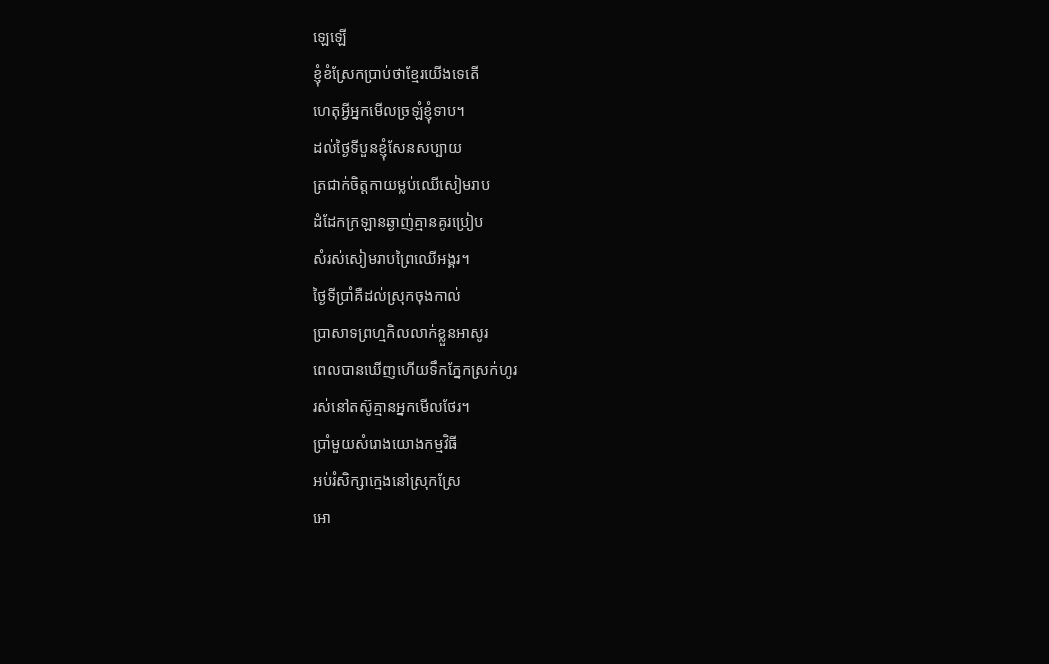ឡេឡើ
ខ្ញុំខំស្រែកប្រាប់ថាខ្មែរយើងទេតើ
ហេតុអ្វីអ្នកមើលច្រឡំខ្ញុំទាប។
ដល់ថ្ងៃទីបួនខ្ញុំសែនសប្បាយ
ត្រជាក់ចិត្តកាយម្លប់ឈើសៀមរាប
ដំដែកក្រឡានឆ្ងាញ់គ្មានគូរប្រៀប
សំរស់សៀមរាបព្រៃឈើអង្គរ។
ថ្ងៃទីប្រាំគឺដល់ស្រុកចុងកាល់
ប្រាសាទព្រហ្មកិលលាក់ខ្លួនអាសូរ
ពេលបានឃើញហើយទឹកភ្នែកស្រក់ហូរ
រស់នៅតស៊ូគ្មានអ្នកមើលថែរ។
ប្រាំមួយសំរោងយោងកម្មវិធី
អប់រំសិក្សាក្មេងនៅស្រុកស្រែ
អោ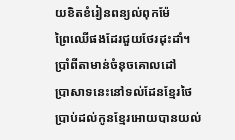យខិតខំរៀនពន្យល់ពុកម៉ែ
ព្រៃឈើផងដែរជួយថែរដុះដាំ។
ប្រាំពីតាមាន់ចំនុចគោលដៅ
ប្រាសាទនេះនៅទល់ដែនខ្មែរថៃ
ប្រាប់ដល់កូនខ្មែរអោយបានយល់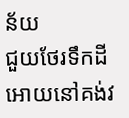ន័យ
ជួយថែរទឹកដីអោយនៅគង់វ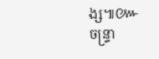ង្ស៕៚
ចន្រ្ទា